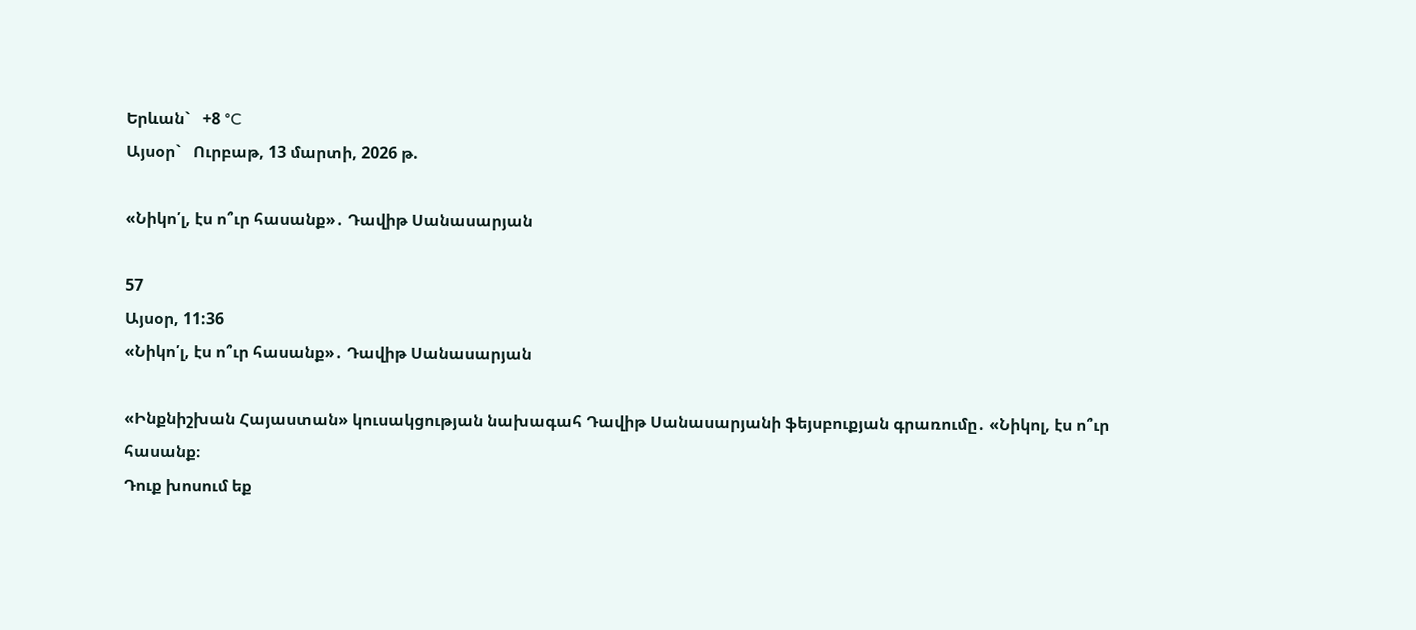Երևան`   +8 °C
Այսօր`   Ուրբաթ, 13 մարտի, 2026 թ.

«Նիկո՛լ, էս ո՞ւր հասանք»․ Դավիթ Սանասարյան

57
Այսօր, 11:36
«Նիկո՛լ, էս ո՞ւր հասանք»․ Դավիթ Սանասարյան

«Ինքնիշխան Հայաստան» կուսակցության նախագահ Դավիթ Սանասարյանի ֆեյսբուքյան գրառումը․ «Նիկոլ, էս ո՞ւր հասանք։
Դուք խոսում եք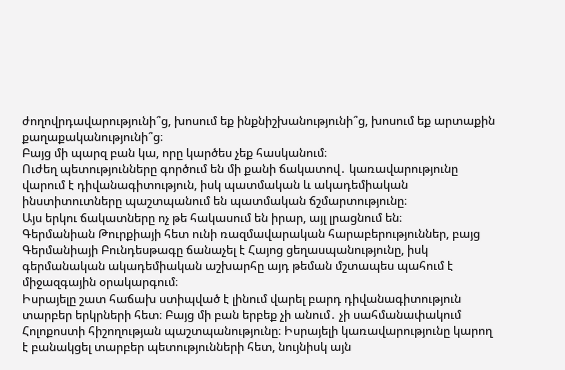ժողովրդավարությունի՞ց, խոսում եք ինքնիշխանությունի՞ց, խոսում եք արտաքին քաղաքականությունի՞ց։
Բայց մի պարզ բան կա, որը կարծես չեք հասկանում։
Ուժեղ պետությունները գործում են մի քանի ճակատով․ կառավարությունը վարում է դիվանագիտություն, իսկ պատմական և ակադեմիական ինստիտուտները պաշտպանում են պատմական ճշմարտությունը։
Այս երկու ճակատները ոչ թե հակասում են իրար, այլ լրացնում են։
Գերմանիան Թուրքիայի հետ ունի ռազմավարական հարաբերություններ, բայց Գերմանիայի Բունդեսթագը ճանաչել է Հայոց ցեղասպանությունը, իսկ գերմանական ակադեմիական աշխարհը այդ թեման մշտապես պահում է միջազգային օրակարգում։
Իսրայելը շատ հաճախ ստիպված է լինում վարել բարդ դիվանագիտություն տարբեր երկրների հետ։ Բայց մի բան երբեք չի անում․ չի սահմանափակում Հոլոքոստի հիշողության պաշտպանությունը։ Իսրայելի կառավարությունը կարող է բանակցել տարբեր պետությունների հետ, նույնիսկ այն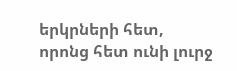երկրների հետ, որոնց հետ ունի լուրջ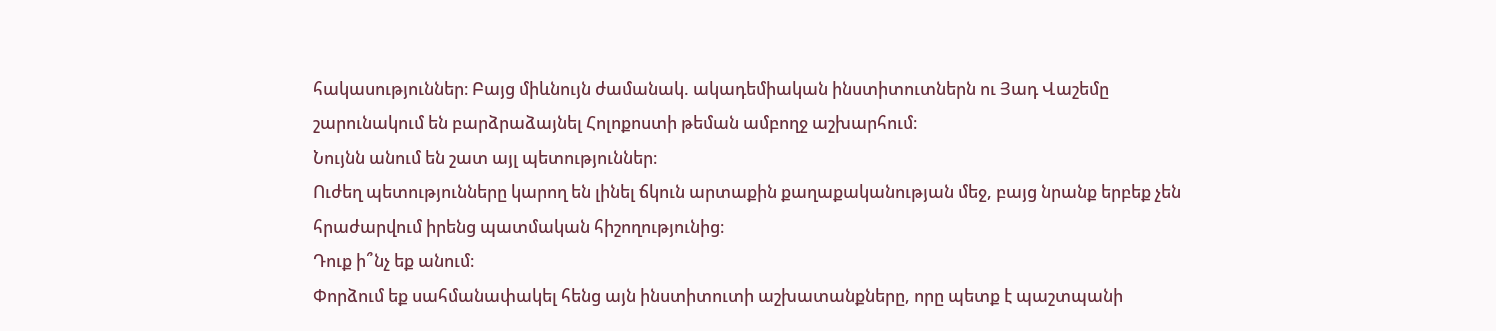հակասություններ։ Բայց միևնույն ժամանակ. ակադեմիական ինստիտուտներն ու Յադ Վաշեմը շարունակում են բարձրաձայնել Հոլոքոստի թեման ամբողջ աշխարհում։
Նույնն անում են շատ այլ պետություններ։
Ուժեղ պետությունները կարող են լինել ճկուն արտաքին քաղաքականության մեջ, բայց նրանք երբեք չեն հրաժարվում իրենց պատմական հիշողությունից։
Դուք ի՞նչ եք անում։
Փորձում եք սահմանափակել հենց այն ինստիտուտի աշխատանքները, որը պետք է պաշտպանի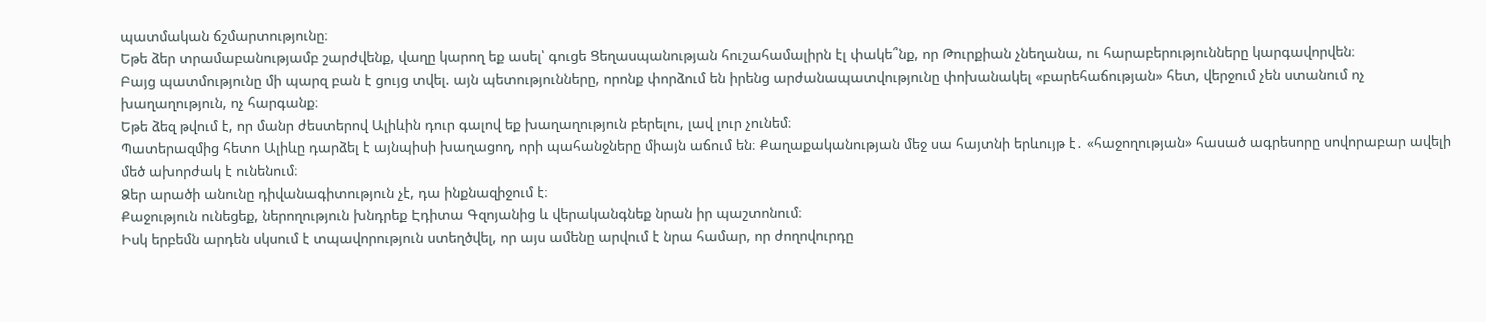պատմական ճշմարտությունը։
Եթե ձեր տրամաբանությամբ շարժվենք, վաղը կարող եք ասել՝ գուցե Ցեղասպանության հուշահամալիրն էլ փակե՞նք, որ Թուրքիան չնեղանա, ու հարաբերությունները կարգավորվեն։
Բայց պատմությունը մի պարզ բան է ցույց տվել. այն պետությունները, որոնք փորձում են իրենց արժանապատվությունը փոխանակել «բարեհաճության» հետ, վերջում չեն ստանում ոչ խաղաղություն, ոչ հարգանք։
Եթե ձեզ թվում է, որ մանր ժեստերով Ալիևին դուր գալով եք խաղաղություն բերելու, լավ լուր չունեմ։
Պատերազմից հետո Ալիևը դարձել է այնպիսի խաղացող, որի պահանջները միայն աճում են։ Քաղաքականության մեջ սա հայտնի երևույթ է․ «հաջողության» հասած ագրեսորը սովորաբար ավելի մեծ ախորժակ է ունենում։
Ձեր արածի անունը դիվանագիտություն չէ, դա ինքնազիջում է։
Քաջություն ունեցեք, ներողություն խնդրեք Էդիտա Գզոյանից և վերականգնեք նրան իր պաշտոնում։
Իսկ երբեմն արդեն սկսում է տպավորություն ստեղծվել, որ այս ամենը արվում է նրա համար, որ ժողովուրդը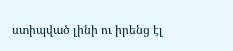ստիպված լինի ու իրենց էլ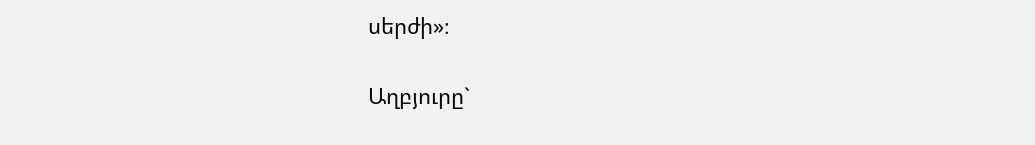սերժի»։

Աղբյուրը`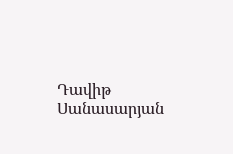Դավիթ Սանասարյան